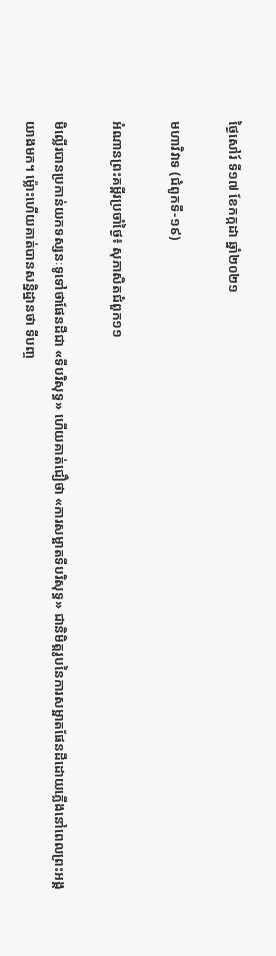ថ្ងៃសៅរ៍ ទី១៧ ខែកក្កដា ឆ្នាំ២០២១

មហាវិវាទ (ជំពូកទី-១៩)

អំណានព្រះគម្ពីរប្រចាំថ្ងៃ៖ សុភាសិតជំពួក១១

មិល្លើរបានប្រកាន់យកទស្សនៈទូទៅថាផែនដីជា «ទីបរិសុទ្ធ» ហើយគាត់ជឿថា «ការសម្អាតទីបរិសុទ្ធ» ជានិមិត្តរូបនៃការសម្អាតផែនដីដោយភ្លើងនៅពេលព្រះអង្គយាងមក។ ម៉្លោះហើយគាត់បានសន្និដ្ឋានថា ទីបញ្ច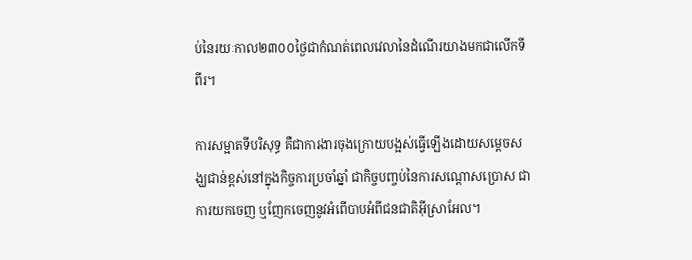ប់នៃរយៈកាល២៣០០ថ្ងៃជាកំណត់ពេលវេលានៃដំណើរយាងមកជាលើកទីពីរ។

ការសម្អាតទីបរិសុទ្ធ គឺជាការងារចុងក្រោយបង្អស់ធ្វើឡើងដោយសម្តេចសង្ឃជាន់ខ្ពស់នៅក្នុងកិច្ចការប្រចាំឆ្នាំ ជាកិច្ចបញ្ចប់នៃការសណ្តោសប្រោស ជាការយកចេញ ឬញែកចេញនូវអំពើបាបអំពីជនជាតិអ៊ីស្រាអែល។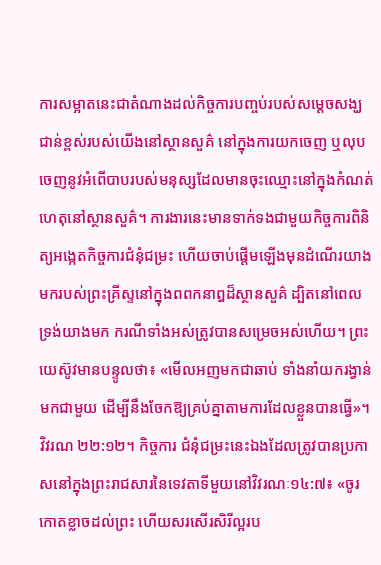ការសម្អាតនេះជាតំណាងដល់កិច្ចការបញ្ចប់របស់សម្តេចសង្ឃជាន់ខ្ពស់របស់យើងនៅស្ថានសួគ៌ នៅក្នុងការយកចេញ ឬលុបចេញនូវអំពើបាបរបស់មនុស្សដែលមានចុះឈ្មោះនៅក្នុងកំណត់ហេតុនៅស្ថានសួគ៌។ ការងារនេះមានទាក់ទងជាមួយកិច្ចការពិនិត្យអង្កេតកិច្ចការជំនុំជម្រះ ហើយចាប់ផ្តើមឡើងមុនដំណើរយាងមករបស់ព្រះគ្រីស្ទនៅក្នុងពពកនាឰដ៏ស្ថានសួគ៌ ដ្បិតនៅពេលទ្រង់យាងមក ករណីទាំងអស់ត្រូវបានសម្រេចអស់ហើយ។ ព្រះយេស៊ូវមានបន្ទូលថា៖ «មើលអញមកជាឆាប់ ទាំងនាំយករង្វាន់មកជាមួយ ដើម្បីនឹងចែកឱ្យគ្រប់គ្នាតាមការដែលខ្លួនបានធ្វើ»។ វិវរណ ២២:១២។ កិច្ចការ ជំនុំជម្រះនេះឯងដែលត្រូវបានប្រកាសនៅក្នុងព្រះរាជសារនៃទេវតាទីមួយនៅវិវរណៈ១៤:៧៖ «ចូរកោតខ្លាចដល់ព្រះ ហើយសរសើរសិរីល្អរប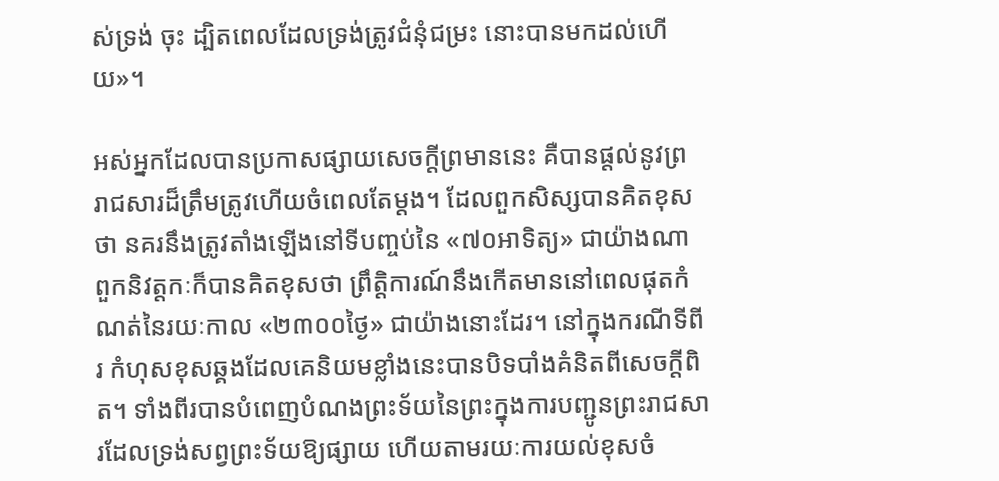ស់ទ្រង់ ចុះ ដ្បិតពេលដែលទ្រង់ត្រូវជំនុំជម្រះ នោះបានមកដល់ហើយ»។

អស់អ្នកដែលបានប្រកាសផ្សាយសេចក្តីព្រមាននេះ គឺបានផ្តល់នូវព្រ រាជសារដ៏ត្រឹមត្រូវហើយចំពេលតែម្តង។ ដែលពួកសិស្សបានគិតខុសថា នគរនឹងត្រូវតាំងឡើងនៅទីបញ្ចប់នៃ «៧០អាទិត្យ» ជាយ៉ាងណា ពួកនិវត្តកៈក៏បានគិតខុសថា ព្រឹត្តិការណ៍នឹងកើតមាននៅពេលផុតកំណត់នៃរយៈកាល «២៣០០ថ្ងៃ» ជាយ៉ាងនោះដែរ។ នៅក្នុងករណីទីពីរ កំហុសខុសឆ្គងដែលគេនិយមខ្លាំងនេះបានបិទបាំងគំនិតពីសេចក្តីពិត។ ទាំងពីរបានបំពេញបំណងព្រះទ័យនៃព្រះក្នុងការបញ្ជូនព្រះរាជសារដែលទ្រង់សព្វព្រះទ័យឱ្យផ្សាយ ហើយតាមរយៈការយល់ខុសចំ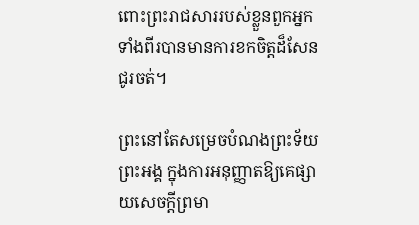ពោះព្រះរាជសាររបស់ខ្លួនពួកអ្នកទាំងពីរបានមានការខកចិត្តដ៏សែនជូរចត់។

ព្រះនៅតែសម្រេចបំណងព្រះទ័យព្រះអង្គ ក្នុងការអនុញ្ញាតឱ្យគេផ្សាយសេចក្តីព្រមា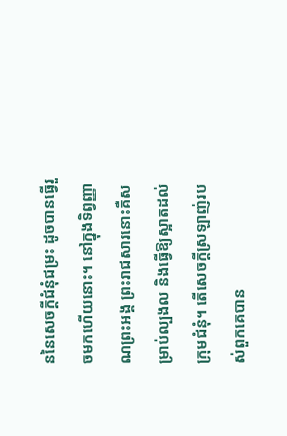ននៃសេចក្តីជំនុំជម្រះ ដូចបានធ្វើរួចមកហើយនោះ។ នៅក្នុងទិព្វញ្ញាណព្រះអង្គ ព្រះរាជសារនោះគឺសម្រាប់ល្បងល និងធ្វើឱ្យស្អាតដល់ក្រុមជំនុំ។ តើសេចក្តីស្រឡាញ់របស់ពួកគេបាន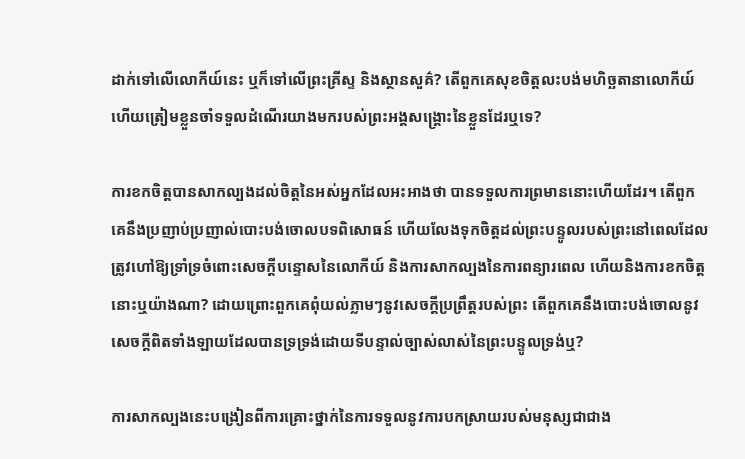ដាក់ទៅលើលោកីយ៍នេះ ឬក៏ទៅលើព្រះគ្រីស្ទ និងស្ថានសួគ៌? តើពួកគេសុខចិត្តលះបង់មហិច្ឆតានាលោកីយ៍ ហើយត្រៀមខ្លួនចាំទទួលដំណើរយាងមករបស់ព្រះអង្គសង្គ្រោះនៃខ្លួនដែរឬទេ?

ការខកចិត្តបានសាកល្បងដល់ចិត្តនៃអស់អ្នកដែលអះអាងថា បានទទួលការព្រមាននោះហើយដែរ។ តើពួកគេនឹងប្រញាប់ប្រញាល់បោះបង់ចោលបទពិសោធន៍ ហើយលែងទុកចិត្តដល់ព្រះបន្ទូលរបស់ព្រះនៅពេលដែលត្រូវហៅឱ្យទ្រាំទ្រចំពោះសេចក្តីបន្ទោសនៃលោកីយ៍ និងការសាកល្បងនៃការពន្យារពេល ហើយនិងការខកចិត្តនោះឬយ៉ាងណា? ដោយព្រោះពួកគេពុំយល់ភ្លាមៗនូវសេចក្តីប្រព្រឹត្តរបស់ព្រះ តើពួកគេនឹងបោះបង់ចោលនូវសេចក្តីពិតទាំងឡាយដែលបានទ្រទ្រង់ដោយទីបន្ទាល់ច្បាស់លាស់នៃព្រះបន្ទូលទ្រង់ឬ?

ការសាកល្បងនេះបង្រៀនពីការគ្រោះថ្នាក់នៃការទទួលនូវការបកស្រាយរបស់មនុស្សជាជាង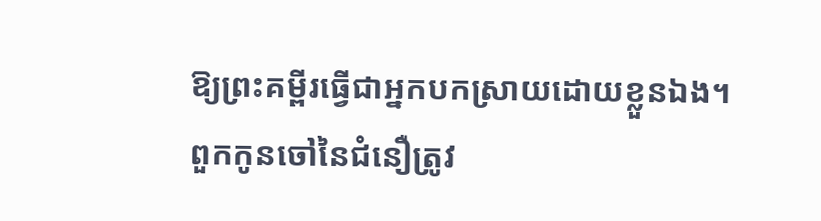ឱ្យព្រះគម្ពីរធ្វើជាអ្នកបកស្រាយដោយខ្លួនឯង។ ពួកកូនចៅនៃជំនឿត្រូវ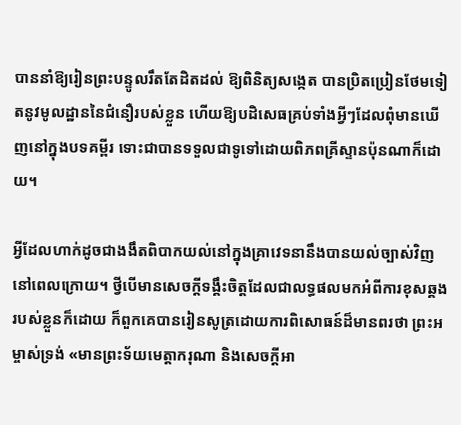បាននាំឱ្យរៀនព្រះបន្ទូលរឹតតែដិតដល់ ឱ្យពិនិត្យសង្កេត បានប្រិតប្រៀនថែមទៀតនូវមូលដ្ឋាននៃជំនឿរបស់ខ្លួន ហើយឱ្យបដិសេធគ្រប់ទាំងអ្វីៗដែលពុំមានឃើញនៅក្នុងបទគម្ពីរ ទោះជាបានទទួលជាទូទៅដោយពិភពគ្រីស្ទានប៉ុនណាក៏ដោយ។

អ្វីដែលហាក់ដូចជាងងឹតពិបាកយល់នៅក្នុងគ្រាវេទនានឹងបានយល់ច្បាស់វិញនៅពេលក្រោយ។ ថ្វីបើមានសេចក្តីទង្គឹះចិត្តដែលជាលទ្ធផលមកអំពីការខុសឆ្គងរបស់ខ្លួនក៏ដោយ ក៏ពួកគេបានរៀនសូត្រដោយការពិសោធន៍ដ៏មានពរថា ព្រះអម្ចាស់ទ្រង់ «មានព្រះទ័យមេត្តាករុណា និងសេចក្តីអា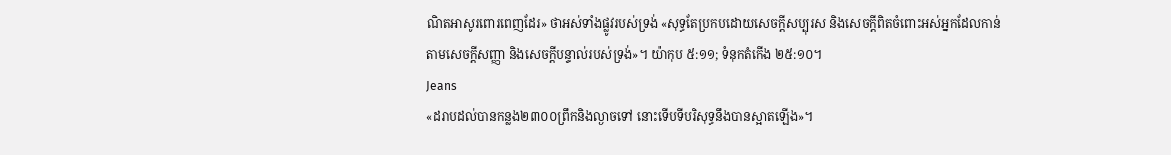ណិតអាសូរពោរពេញដែរ» ថាអស់ទាំងផ្លូវរបស់ទ្រង់ «សុទ្ធតែប្រកបដោយសេចក្តីសប្បុរស និងសេចក្តីពិតចំពោះអស់អ្នកដែលកាន់តាមសេចក្តីសញ្ញា និងសេចក្តីបន្ទាល់របស់ទ្រង់»។ យ៉ាកុប ៥:១១; ទំនុកតំកើង ២៥:១០។
Jeans
«ដរាបដល់បានកន្លង២៣០០ព្រឹកនិងល្ងាចទៅ នោះទើបទីបរិសុទ្ធនឹងបានស្អាតឡើង»។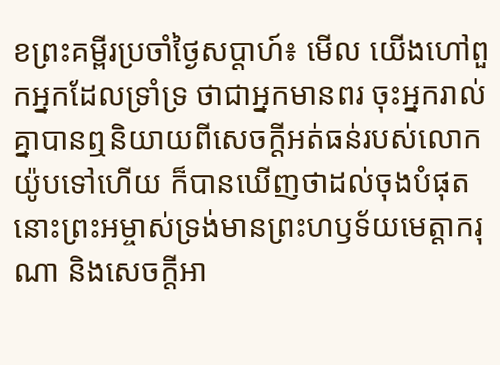ខព្រះគម្ពីរប្រចាំថ្ងៃសប្តាហ៍៖ មើល យើងហៅពួកអ្នកដែលទ្រាំទ្រ ថាជាអ្នកមានពរ ចុះអ្នករាល់គ្នាបានឮនិយាយពីសេចក្តីអត់ធន់របស់លោកយ៉ូបទៅហើយ ក៏បានឃើញថាដល់ចុងបំផុត នោះព្រះអម្ចាស់ទ្រង់មានព្រះហឫទ័យមេត្តាករុណា និងសេចក្តីអា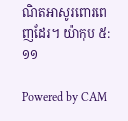ណិតអាសូរពោរពេញដែរ។ យ៉ាកុប ៥:១១

Powered by CAM